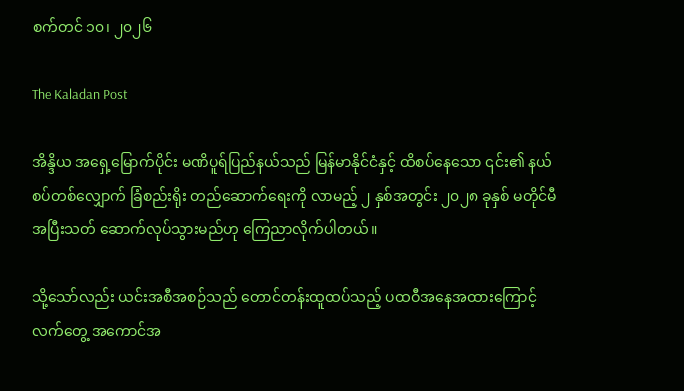စက်တင် ၁၀၊ ၂၀၂၆

The Kaladan Post

အိန္ဒိယ အရှေ့မြောက်ပိုင်း မဏိပူရ်ပြည်နယ်သည် မြန်မာနိုင်ငံနှင့် ထိစပ်နေသော ၎င်း၏ နယ်စပ်တစ်လျှောက် ခြံစည်းရိုး တည်ဆောက်ရေးကို လာမည့် ၂ နှစ်အတွင်း ၂၀၂၈ ခုနှစ် မတိုင်မီ အပြီးသတ် ဆောက်လုပ်သွားမည်ဟု ကြေညာလိုက်ပါတယ်။

သို့သော်လည်း ယင်းအစီအစဉ်သည် တောင်တန်းထူထပ်သည့် ပထဝီအနေအထားကြောင့် လက်တွေ့ အကောင်အ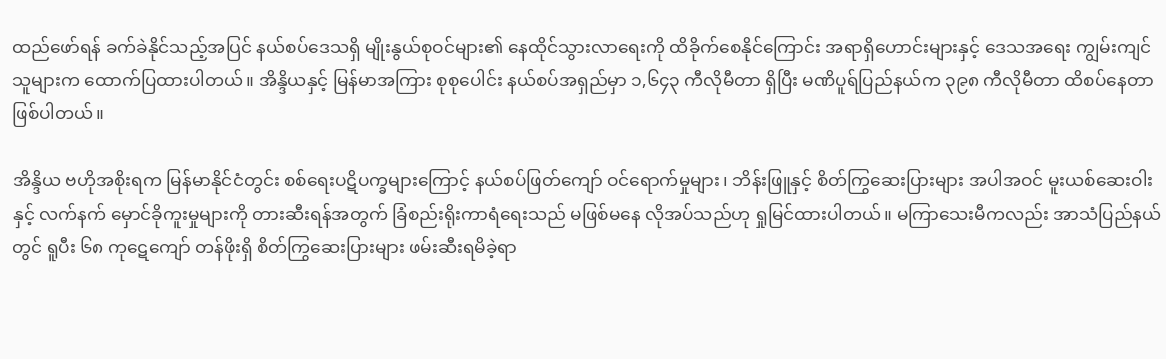ထည်ဖော်ရန် ခက်ခဲနိုင်သည့်အပြင် နယ်စပ်ဒေသရှိ မျိုးနွယ်စုဝင်များ၏ နေထိုင်သွားလာရေးကို ထိခိုက်စေနိုင်ကြောင်း အရာရှိဟောင်းများနှင့် ဒေသအရေး ကျွမ်းကျင်သူများက ထောက်ပြထားပါတယ်။ အိန္ဒိယနှင့် မြန်မာအကြား စုစုပေါင်း နယ်စပ်အရှည်မှာ ၁,၆၄၃ ကီလိုမီတာ ရှိပြီး မဏိပူရ်ပြည်နယ်က ၃၉၈ ကီလိုမီတာ ထိစပ်နေတာ ဖြစ်ပါတယ်။

အိန္ဒိယ ဗဟိုအစိုးရက မြန်မာနိုင်ငံတွင်း စစ်ရေးပဋိပက္ခများကြောင့် နယ်စပ်ဖြတ်ကျော် ဝင်ရောက်မှုများ၊ ဘိန်းဖြူနှင့် စိတ်ကြွဆေးပြားများ အပါအဝင် မူးယစ်ဆေးဝါးနှင့် လက်နက် မှောင်ခိုကူးမှုများကို တားဆီးရန်အတွက် ခြံစည်းရိုးကာရံရေးသည် မဖြစ်မနေ လိုအပ်သည်ဟု ရှုမြင်ထားပါတယ်။ မကြာသေးမီကလည်း အာသံပြည်နယ်တွင် ရူပီး ၆၈ ကုဋေကျော် တန်ဖိုးရှိ စိတ်ကြွဆေးပြားများ ဖမ်းဆီးရမိခဲ့ရာ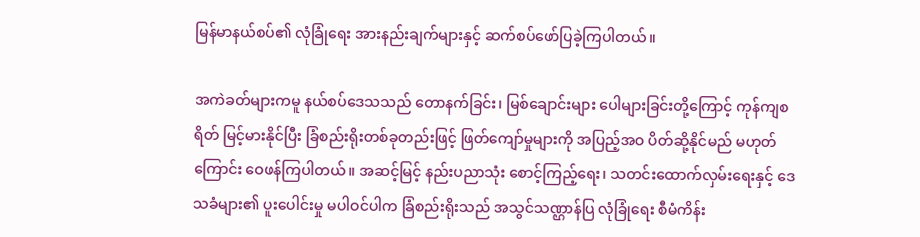မြန်မာနယ်စပ်၏ လုံခြုံရေး အားနည်းချက်များနှင့် ဆက်စပ်ဖော်ပြခဲ့ကြပါတယ်။

အကဲခတ်များကမူ နယ်စပ်ဒေသသည် တောနက်ခြင်း၊ မြစ်ချောင်းများ ပေါများခြင်းတို့ကြောင့် ကုန်ကျစရိတ် မြင့်မားနိုင်ပြီး ခြံစည်းရိုးတစ်ခုတည်းဖြင့် ဖြတ်ကျော်မှုများကို အပြည့်အဝ ပိတ်ဆို့နိုင်မည် မဟုတ်ကြောင်း ဝေဖန်ကြပါတယ်။ အဆင့်မြင့် နည်းပညာသုံး စောင့်ကြည့်ရေး၊ သတင်းထောက်လှမ်းရေးနှင့် ဒေသခံများ၏ ပူးပေါင်းမှု မပါဝင်ပါက ခြံစည်းရိုးသည် အသွင်သဏ္ဌာန်ပြ လုံခြုံရေး စီမံကိန်း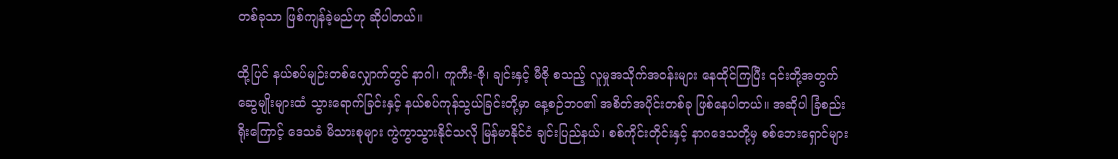တစ်ခုသာ ဖြစ်ကျန်ခဲ့မည်ဟု ဆိုပါတယ်။

ထို့ပြင် နယ်စပ်မျဉ်းတစ်လျှောက်တွင် နာဂါ၊ ကူကီး-ဇို၊ ချင်းနှင့် မီဇို စသည့် လူမှုအသိုက်အဝန်းများ နေထိုင်ကြပြီး ၎င်းတို့အတွက် ဆွေမျိုးများထံ သွားရောက်ခြင်းနှင့် နယ်စပ်ကုန်သွယ်ခြင်းတို့မှာ နေ့စဉ်ဘဝ၏ အစိတ်အပိုင်းတစ်ခု ဖြစ်နေပါတယ်။ အဆိုပါ ခြံစည်းရိုးကြောင့် ဒေသခံ မိသားစုများ ကွဲကွာသွားနိုင်သလို မြန်မာနိုင်ငံ ချင်းပြည်နယ်၊ စစ်ကိုင်းတိုင်းနှင့် နာဂဒေသတို့မှ စစ်ဘေးရှောင်များ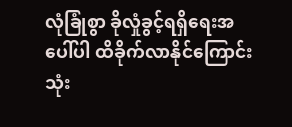လုံခြုံစွာ ခိုလှုံခွင့်ရရှိရေးအပေါ်ပါ ထိခိုက်လာနိုင်ကြောင်း သုံး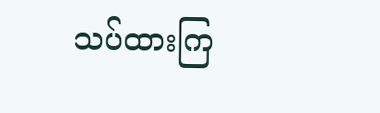သပ်ထားကြ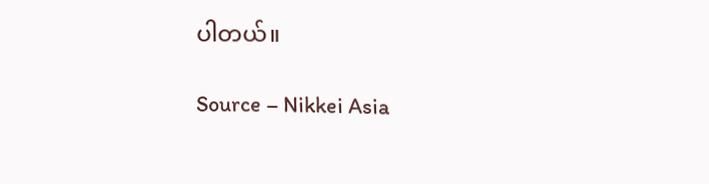ပါတယ်။

Source – Nikkei Asia